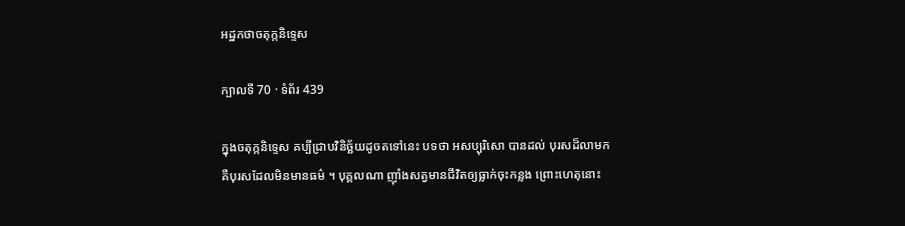អដ្ឋកថាចតុក្កនិទ្ទេស

ក្បាលទី 70 · ទំព័រ 439

ក្នុងចតុក្កនិទ្ទេស គប្បីជ្រាបវិនិច្ឆ័យដូចតទៅនេះ បទថា អសប្បុរិសោ បានដល់ បុរសដ៏លាមក គឺបុរសដែលមិនមានធម៌ ។ បុគ្គលណា ញ៉ាំងសត្វមានជីវិតឲ្យធ្លាក់ចុះកន្លង ព្រោះហេតុនោះ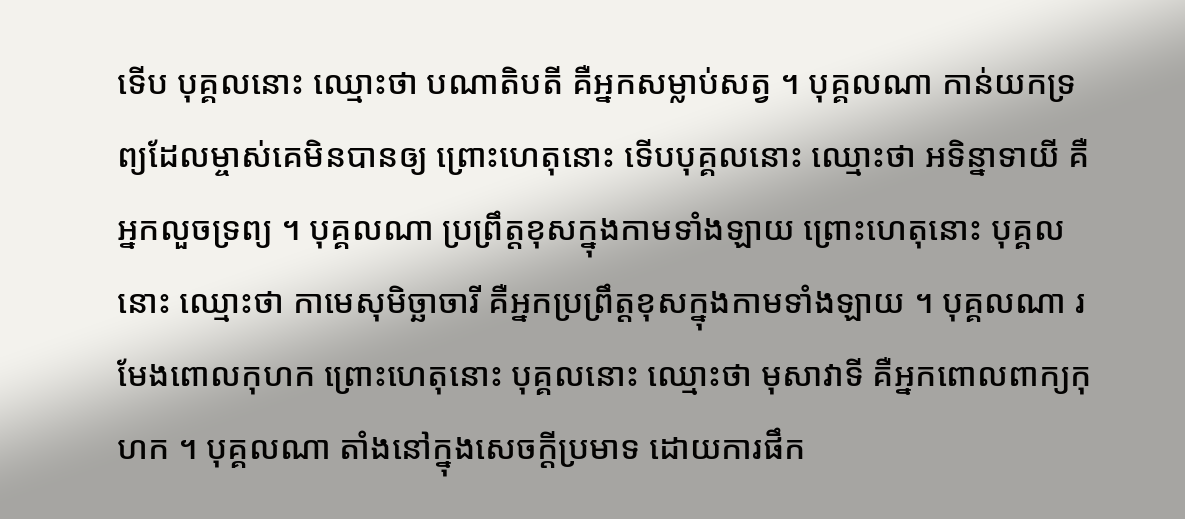ទើប បុគ្គលនោះ ឈ្មោះថា បណាតិបតី គឺអ្នកសម្លាប់សត្វ ។ បុគ្គលណា កាន់យកទ្រព្យដែលម្ចាស់គេមិនបានឲ្យ ព្រោះហេតុនោះ ទើបបុគ្គលនោះ ឈ្មោះថា អទិន្នាទាយី គឺអ្នកលួចទ្រព្យ ។ បុគ្គលណា ប្រព្រឹត្តខុសក្នុងកាមទាំងឡាយ ព្រោះហេតុនោះ បុគ្គល នោះ ឈ្មោះថា កាមេសុមិច្ឆាចារី គឺអ្នកប្រព្រឹត្តខុសក្នុងកាមទាំងឡាយ ។ បុគ្គលណា រមែងពោលកុហក ព្រោះហេតុនោះ បុគ្គលនោះ ឈ្មោះថា មុសាវាទី គឺអ្នកពោលពាក្យកុហក ។ បុគ្គលណា តាំងនៅក្នុងសេចក្តីប្រមាទ ដោយការផឹក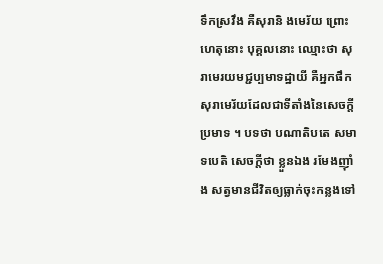ទឹកស្រវឹង គឺសុរានិ ងមេរ័យ ព្រោះហេតុនោះ បុគ្គលនោះ ឈ្មោះថា សុរាមេរយមជ្ជប្បមាទដ្ឋាយី គឺអ្នកផឹកសុរាមេរ័យដែលជាទីតាំងនៃសេចក្តីប្រមាទ ។ បទថា បណាតិបតេ សមាទបេតិ សេចក្តីថា ខ្លួនឯង រមែងញ៉ាំង សត្វមានជីវិតឲ្យធ្លាក់ចុះកន្លងទៅ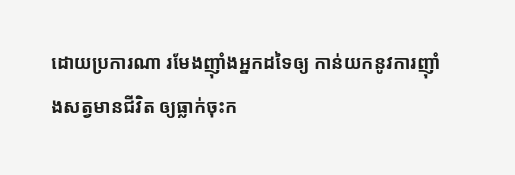ដោយប្រការណា រមែងញ៉ាំងអ្នកដទៃឲ្យ កាន់យកនូវការញ៉ាំងសត្វមានជីវិត ឲ្យធ្លាក់ចុះក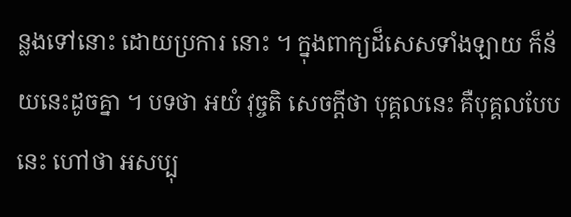ន្លងទៅនោះ ដោយប្រការ នោះ ។ ក្នុងពាក្យដ៏សេសទាំងឡាយ ក៏ន័យនេះដូចគ្នា ។ បទថា អយំ វុច្ចតិ សេចក្តីថា បុគ្គលនេះ គឺបុគ្គលបែបនេះ ហៅថា អសប្បុ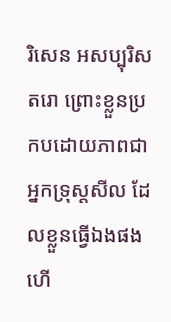រិសេន អសប្បុរិសតរោ ព្រោះខ្លួនប្រកបដោយភាពជាអ្នកទ្រុស្តសីល ដែលខ្លួនធ្វើឯងផង ហើ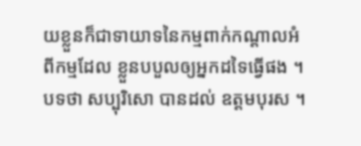យខ្លួនក៏ជាទាយាទនៃកម្មពាក់កណ្តាលអំពីកម្មដែល ខ្លួនបបួលឲ្យអ្នកដទៃធ្វើផង ។ បទថា សប្បុរិសោ បានដល់ ឧត្តមបុរស ។